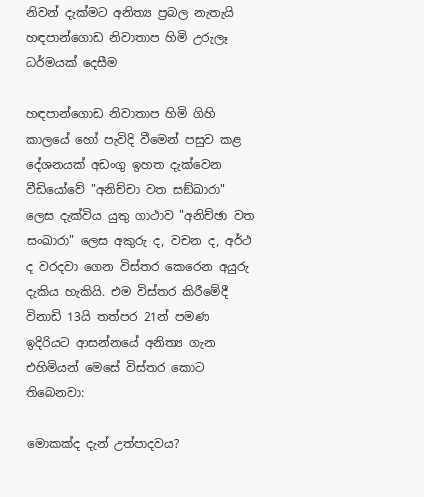නිවන් දැක්මට අනිත්‍ය ප්‍රබල නැතැයි හඳපාන්ගොඩ නිවාතාප හිමි උරුලෑ ධර්මයක් දෙසීම

හඳපාන්ගොඩ නිවාතාප හිමි ගිහි කාලයේ හෝ පැවිදි වීමෙන් පසුව කළ දේශනයක් අඩංගු ඉහත දැක්වෙන වීඩියෝවේ "අනිච්චා වත සඞ්‌ඛාරා" ලෙස දැක්විය යුතු ගාථාව "අනිච්ඡා වත සංඛාරා" ලෙස අකුරු ද, වචන ද, අර්ථ ද වරදවා ගෙන විස්තර කෙරෙන අයුරු දැකිය හැකියි. එම විස්තර කිරීමේදී විනාඩි 13යි තත්පර 21න් පමණ ඉදිරියට ආසන්නයේ අනිත්‍ය ගැන එහිමියන් මෙසේ විස්තර කොට තිබෙනවා:

මොකක්ද දැන් උත්පාදවය?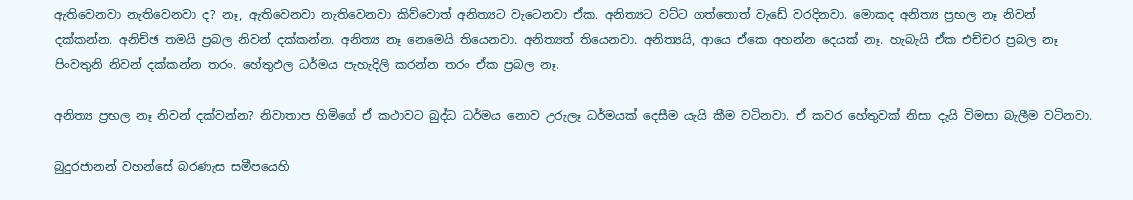ඇතිවෙනවා නැතිවෙනවා ද? නෑ, ඇතිවෙනවා නැතිවෙනවා කිව්වොත් අනිත්‍යට වැටෙනවා ඒක. අනිත්‍යට වට්ට ගත්තොත් වැඩේ වරදිනවා. මොකද අනිත්‍ය ප්‍රභල නෑ නිවන් දක්කන්න. අනිච්ඡ තමයි ප්‍රබල නිවන් දක්කන්න. අනිත්‍ය නෑ නෙමෙයි තියෙනවා. අනිත්‍යත් තියෙනවා. අනිත්‍යයි, ආයෙ ඒකෙ අහන්න දෙයක් නෑ. හැබැයි ඒක එච්චර ප්‍රබල නෑ පිංවතුනි නිවන් දක්කන්න තරං. හේතුඵල ධර්මය පැහැදිලි කරන්න තරං ඒක ප්‍රබල නෑ.

අනිත්‍ය ප්‍රභල නෑ නිවන් දක්වන්න? නිවාතාප හිමිගේ ඒ කථාවට බුද්ධ ධර්මය නොව උරුලෑ ධර්මයක් දෙසීම යැයි කීම වටිනවා. ඒ කවර හේතුවක් නිසා දැයි විමසා බැලීම වටිනවා.

බුදුරජානන් වහන්සේ බරණැස සමීපයෙහි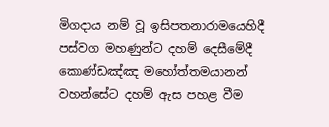මිගදාය නම් වූ ඉසිපතනාරාමයෙහිදී පස්වග මහණුන්ට දහම් දෙසීමේදී කොණ්ඩඤ්ඤ මහෝත්තමයානන් වහන්සේට දහම් ඇස පහළ වීම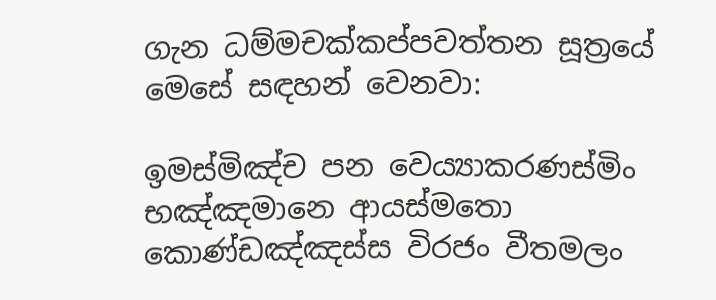ගැන ධම්මචක්කප්පවත්තන සූත්‍රයේ මෙසේ සඳහන් වෙනවා:

ඉමස්මිඤ්ච පන වෙය්‍යාකරණස්මිං භඤ්ඤමානෙ ආයස්මතො කොණ්ඩඤ්ඤස්ස විරජං වීතමලං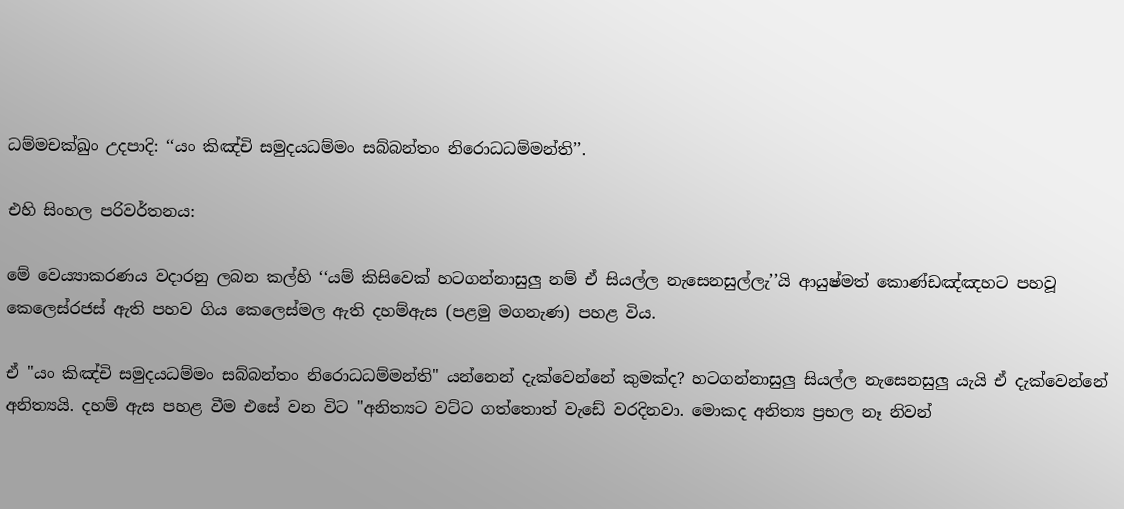ධම්මචක්ඛුං උදපාදි: ‘‘යං කිඤ්චි සමුදයධම්මං සබ්බන්තං නිරොධධම්මන්ති’’.

එහි සිංහල පරිවර්තනය:

මේ වෙය්‍යාකරණය වදාරනු ලබන කල්හි ‘‘යම් කිසිවෙක් හටගන්නාසුලු නම් ඒ සියල්ල නැසෙනසුල්ලැ’’යි ආයුෂ්මත් කොණ්ඩඤ්ඤහට පහවූ කෙලෙස්රජස් ඇති පහව ගිය කෙලෙස්මල ඇති දහම්ඇස (පළමු මගනැණ) පහළ විය.

ඒ "යං කිඤ්චි සමුදයධම්මං සබ්බන්තං නිරොධධම්මන්ති" යන්නෙන් දැක්වෙන්නේ කුමක්ද? හටගන්නාසුලු සියල්ල නැසෙනසුලු යැයි ඒ දැක්වෙන්නේ අනිත්‍යයි. දහම් ඇස පහළ වීම එසේ වන විට "අනිත්‍යට වට්ට ගත්තොත් වැඩේ වරදිනවා. මොකද අනිත්‍ය ප්‍රභල නෑ නිවන්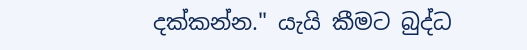දක්කන්න." යැයි කීමට බුද්ධ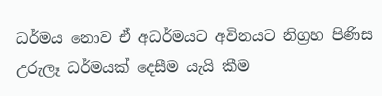ධර්මය නොව ඒ අධර්මයට අවිනයට නිග්‍රහ පිණිස උරුලෑ ධර්මයක් දෙසීම යැයි කීම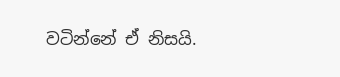වටින්නේ ඒ නිසයි.